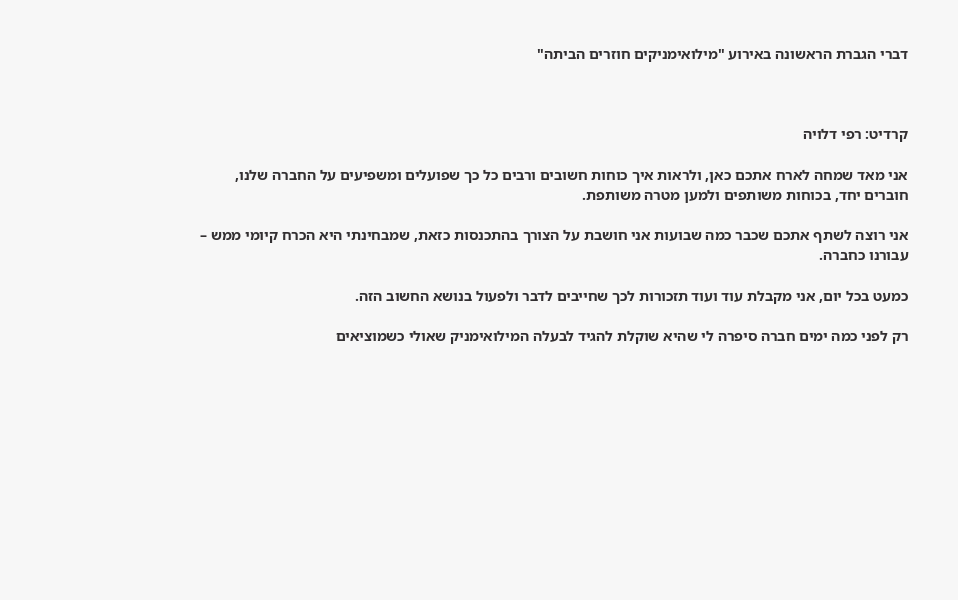דברי הגברת הראשונה באירוע "מילואימניקים חוזרים הביתה"



קרדיט: רפי דלויה

אני מאד שמחה לארח אתכם כאן, ולראות איך כוחות חשובים ורבים כל כך שפועלים ומשפיעים על החברה שלנו, חוברים יחד, בכוחות משותפים ולמען מטרה משותפת.

אני רוצה לשתף אתכם שכבר כמה שבועות אני חושבת על הצורך בהתכנסות כזאת, שמבחינתי היא הכרח קיומי ממש – עבורנו כחברה.

כמעט בכל יום, אני מקבלת עוד ועוד תזכורות לכך שחייבים לדבר ולפעול בנושא החשוב הזה.

רק לפני כמה ימים חברה סיפרה לי שהיא שוקלת להגיד לבעלה המילואימניק שאולי כשמוציאים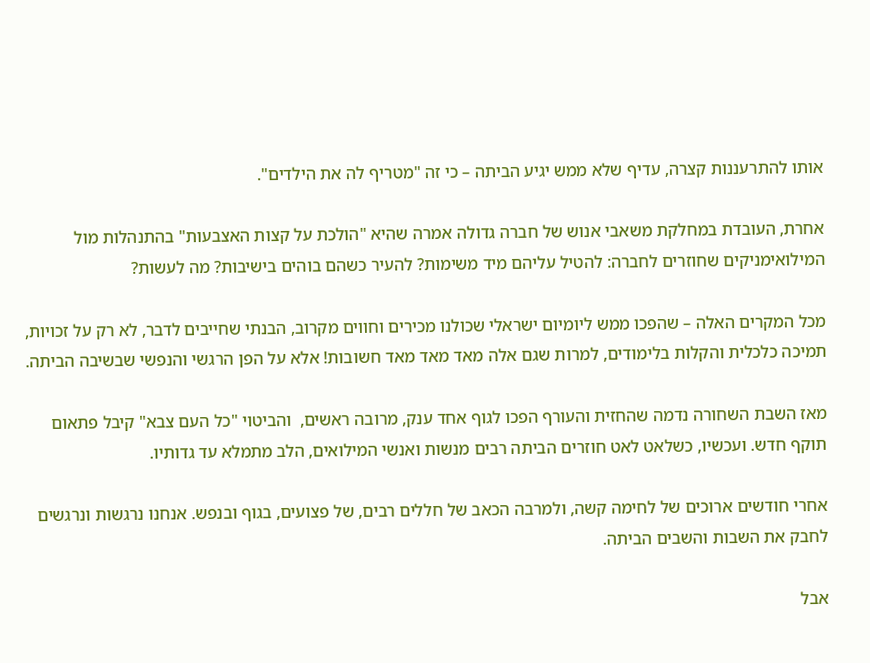אותו להתרעננות קצרה, עדיף שלא ממש יגיע הביתה – כי זה "מטריף לה את הילדים".

אחרת, העובדת במחלקת משאבי אנוש של חברה גדולה אמרה שהיא "הולכת על קצות האצבעות" בהתנהלות מול המילואימניקים שחוזרים לחברה: להטיל עליהם מיד משימות? להעיר כשהם בוהים בישיבות? מה לעשות?

מכל המקרים האלה – שהפכו ממש ליומיום ישראלי שכולנו מכירים וחווים מקרוב, הבנתי שחייבים לדבר, לא רק על זכויות, תמיכה כלכלית והקלות בלימודים, למרות שגם אלה מאד מאד מאד חשובות! אלא על הפן הרגשי והנפשי שבשיבה הביתה.

מאז השבת השחורה נדמה שהחזית והעורף הפכו לגוף אחד ענק, מרובה ראשים,  והביטוי "כל העם צבא" קיבל פתאום תוקף חדש. ועכשיו, כשלאט לאט חוזרים הביתה רבים מנשות ואנשי המילואים, הלב מתמלא עד גדותיו.

אחרי חודשים ארוכים של לחימה קשה, ולמרבה הכאב של חללים רבים, של פצועים, בגוף ובנפש. אנחנו נרגשות ונרגשים לחבק את השבות והשבים הביתה.

אבל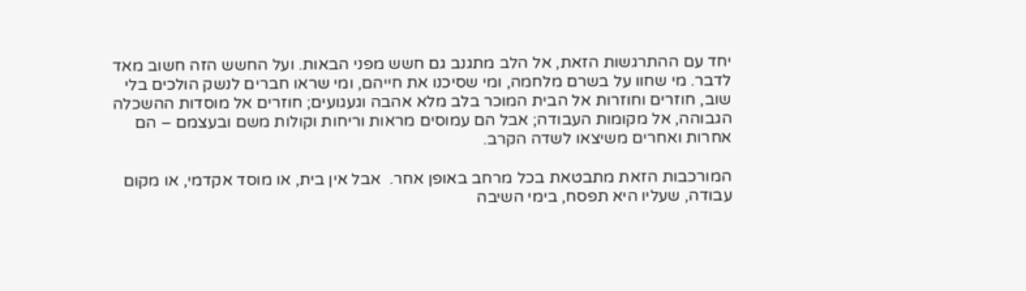יחד עם ההתרגשות הזאת, אל הלב מתגנב גם חשש מפני הבאות. ועל החשש הזה חשוב מאד לדבר. מי שחוו על בשרם מלחמה, ומי שסיכנו את חייהם, ומי שראו חברים לנשק הולכים בלי שוב, חוזרים וחוזרות אל הבית המוכר בלב מלא אהבה וגעגועים; חוזרים אל מוסדות ההשכלה הגבוהה, אל מקומות העבודה; אבל הם עמוסים מראות וריחות וקולות משם ובעצמם – הם אחרות ואחרים משיצאו לשדה הקרב.

המורכבות הזאת מתבטאת בכל מרחב באופן אחר.  אבל אין בית, או מוסד אקדמי, או מקום עבודה, שעליו היא תפסח, בימי השיבה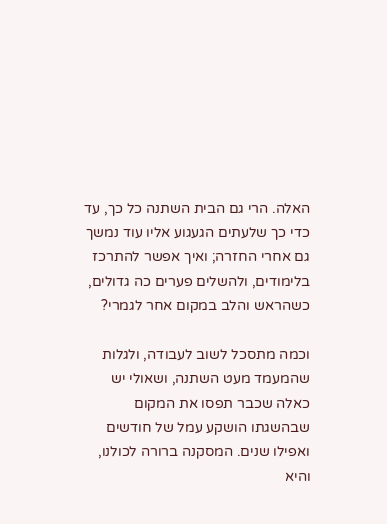האלה. הרי גם הבית השתנה כל כך, עד כדי כך שלעתים הגעגוע אליו עוד נמשך גם אחרי החזרה; ואיך אפשר להתרכז בלימודים, ולהשלים פערים כה גדולים, כשהראש והלב במקום אחר לגמרי?

וכמה מתסכל לשוב לעבודה, ולגלות שהמעמד מעט השתנה, ושאולי יש כאלה שכבר תפסו את המקום שבהשגתו הושקע עמל של חודשים ואפילו שנים. המסקנה ברורה לכולנו, והיא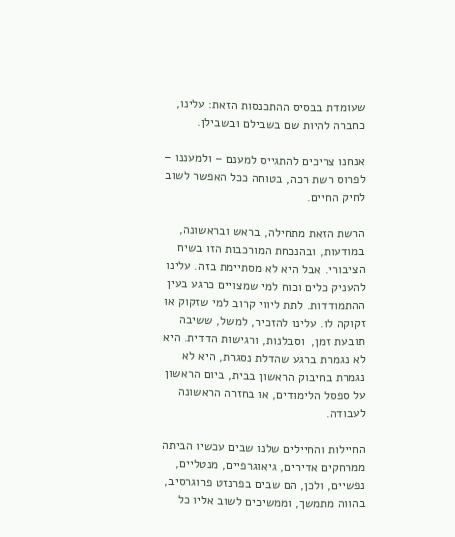שעומדת בבסיס ההתכנסות הזאת: עלינו, כחברה להיות שם בשבילם ובשבילן.

אנחנו צריכים להתגייס למענם – ולמעננו – לפרוס רשת רכה, בטוחה ככל האפשר לשוב לחיק החיים.

הרשת הזאת מתחילה, בראש ובראשונה, במודעות, ובהנכחת המורכבות הזו בשיח הציבורי. אבל היא לא מסתיימת בזה. עלינו להעניק כלים וכוח למי שמצויים כרגע בעין ההתמודדות. לתת ליווי קרוב למי שזקוק או זקוקה לו. עלינו להזכיר, למשל, ששיבה תובעת זמן,  וסבלנות, ורגישות הדדית. היא לא נגמרת ברגע שהדלת נסגרת, היא לא נגמרת בחיבוק הראשון בבית, ביום הראשון על ספסל הלימודים, או בחזרה הראשונה לעבודה.

החיילות והחיילים שלנו שבים עכשיו הביתה ממרחקים אדירים, גיאוגרפיים, מנטליים, נפשיים, ולכן, הם שבים בפרנזט פרוגרסיב, בהווה מתמשך, וממשיכים לשוב אליו כל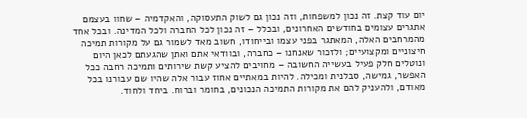יום עוד קצת. זה נכון למשפחות, וזה נכון גם לשוק התעסוקה, והאקדמיה – שחוו בעצמם אתגרים עצומים בחודשים האחרונים, ובכלל – זה נכון לכל החברה ולכל המדינה. ובכל אחד מהמרחבים האלה, המאתגר בפני עצמו ובייחודו, חשוב מאד לשמור גם על מקורות תמיכה חיצוניים ומקצועיים; ולזכור שאנחנו – כחברה, ובוודאי אתם ואתן שהגעתם לכאן היום ונוטלים חלק פעיל בעשייה החשובה – מחויבים להציע קשת שירותים ותמיכה רחבה ככל האפשר, גמישה, סבלנית ומכילה. להיות במאתיים אחוז עבור אלה שהיו שם עבורנו בכל מאודם, ולהעניק להם את מקורות התמיכה הנכונים, בחומר וברוח. ביחד ולחוד.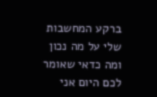ברקע המחשבות שלי על מה נכון ומה כדאי שאומר לכם היום אני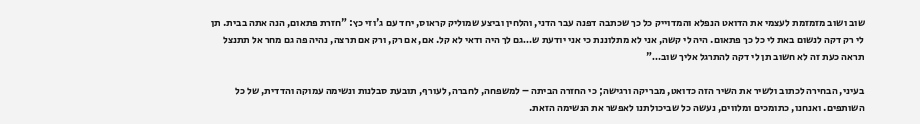שוב ושוב מזמזמת לעצמי את הדואט הנפלא והמדוייק כל כך שכתבה דפנה עבר הדני, והלחין וביצע שמוליק קראוס, יחד עם ג'וזי כץ: "חזרת פתאום, הנה אתה בבית. תן לי רק דקה לנשום באת לי כל כך פתאום. היה לי קשה, אני לא מתלוננת כי אני יודעת ש…גם לך היה ודאי לא קל. אם, אם רק, ורק אם תרצה, נהיה פה גם מחר אל תתנצל תראה כעת זה לא חשוב תן לי דקה להתרגל אליך שוב…"

בעיני, הבחירה לכתוב ולשיר את השיר הזה כדואט, מבריקה ורגישה; כי החזרה הביתה – למשפחה, לחברה, לעורף, תובעת סבלנות ונשימה עמוקה והדדית, של כל השותפים. ואנחנו, כתומכים ומלווים, נעשה כל שביכולתנו לאפשר את הנשימה הזאת.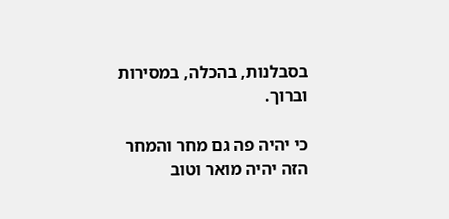בסבלנות, בהכלה, במסירות וברוך.

כי יהיה פה גם מחר והמחר הזה יהיה מואר וטוב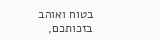בטוח ואוהב בזכותכם,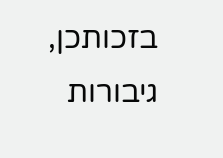בזכותכן, גיבורות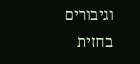וגיבורים בחזית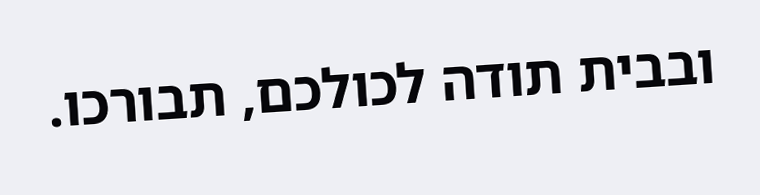ובבית תודה לכולכם, תבורכו.